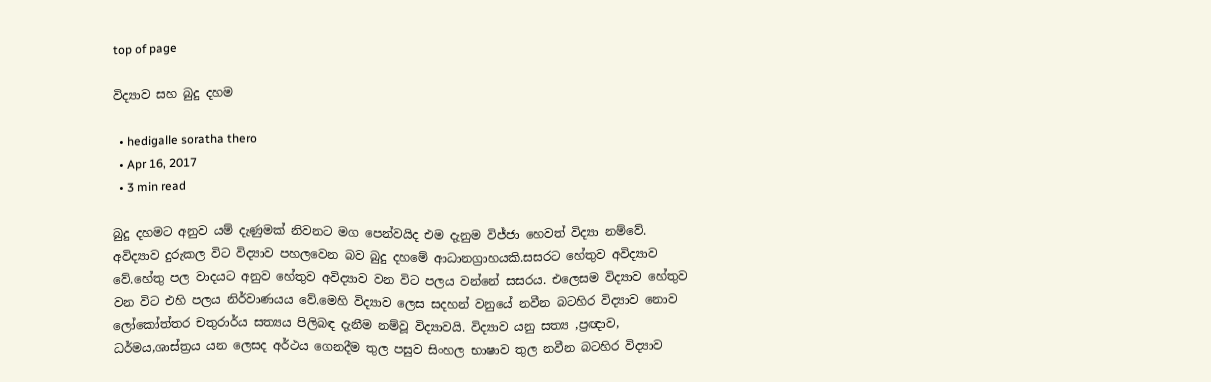top of page

විද්‍යාව සහ බුදු දහම

  • hedigalle soratha thero
  • Apr 16, 2017
  • 3 min read

බුදු දහමට අනුව යම් දැණුමක් නිවනට මග ‍පෙන්වයිද එම දැනුම විජ්ජා හෙවත් විද්‍යා නම්වේ. අවිද්‍යාව දුරුකල විට විද්‍යාව පහලවෙන බව බුදු දහමේ ආධානග්‍රාහයකි.සසරට හේතුව අවිද්‍යාව වේ.හේතු පල වාදයට අනුව හේතුව අවිද්‍යාව වන විට පලය වන්නේ සසරය. එලෙසම විද්‍යාව හේතුව වන විට එහි පලය නිර්වාණයය වේ.මෙහි විද්‍යාව ලෙස සදහන් වනුයේ නවීන බටහිර විද්‍යාව නොව ලෝකෝත්තර චතුරාර්ය සත්‍යය පිලිබඳ දැනීම නම්වූ විද්‍යාවයි. විද්‍යාව යනු සත්‍ය ,ප්‍රඥාව, ධර්මය,ශාස්‌ත්‍රය යන ලෙසද අර්ථය ගෙනදීම තුල පසුව සිංහල භාෂාව තුල නවීන බටහිර විද්‍යාව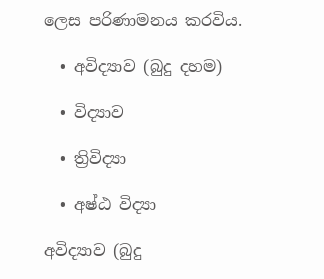ලෙස පරිණාමනය කරවිය.

  • අවිද්‍යාව (බුදු දහම)

  • විද්‍යාව

  • ත්‍රිවිද්‍යා

  • අෂ්ඨ විද්‍යා

අවිද්‍යාව (බුදු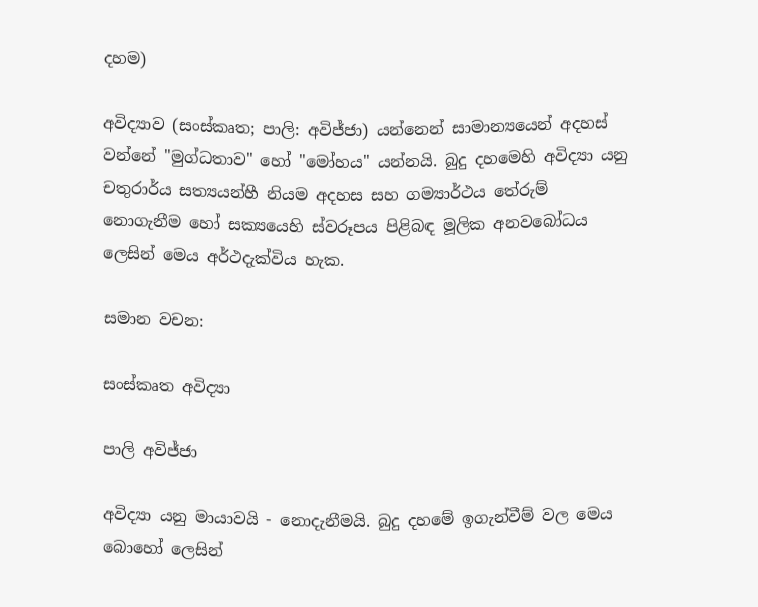දහම)

අවිද්‍යාව (සංස්කෘත; පාලි: අවිජ්ජා) යන්නෙන් සාමාන්‍යයෙන් අදහස් වන්නේ "මුග්ධතාව" හෝ "මෝහය" යන්නයි. බුදු දහමෙහි අවිද්‍යා යනු චතුරාර්ය සත්‍යයන්හී නියම අදහස සහ ගම්‍යාර්ථය තේරුම් නොගැනීම හෝ සක්‍යයෙහි ස්වරූපය පිළිබඳ මූලික අනවබෝධය ලෙසින් මෙය අර්ථදැක්විය හැක.

සමාන වචන:

සංස්කෘත අවිද්‍යා

පාලි අවිජ්ජා

අවිද්‍යා යනු මායාවයි - නොදැනීමයි. බුදු දහමේ ඉගැන්වීම් වල මෙය බොහෝ ලෙසින්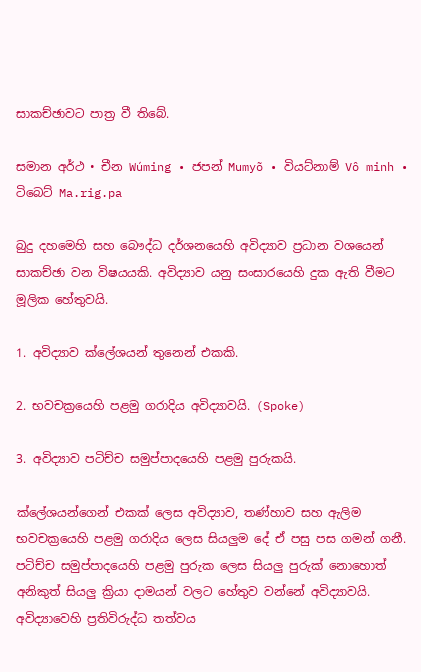සාකච්ඡාවට පාත්‍ර වී තිබේ.

සමාන අර්ථ • චීන Wúming • ජපන් Mumyõ • වියට්නාම් Vô minh • ටිබෙට් Ma.rig.pa

බුදු දහමෙහි සහ බෞද්ධ දර්ශනයෙහි අවිද්‍යාව ප්‍රධාන වශයෙන් සාකච්ඡා වන විෂයයකි. අවිද්‍යාව යනු සංසාරයෙහි දුක ඇති වීමට මූලික හේතුවයි.

1. අවිද්‍යාව ක්ලේශයන් තුනෙන් එකකි.

2. භවචක්‍රයෙහි පළමු ගරාදිය අවිද්‍යාවයි. (Spoke)

3. අවිද්‍යාව පටිච්ච සමුප්පාදයෙහි පළමු පුරුකයි.

ක්ලේශයන්ගෙන් එකක් ලෙස අවිද්‍යාව, තණ්හාව සහ ඇලිම භවචක්‍රයෙහි පළමු ගරාදිය ලෙස සියලුම දේ ඒ පසු පස ගමන් ගනී. පටිච්ච සමුප්පාදයෙහි පළමු පුරුක ලෙස සියලු පුරුක් නොහොත් අනිකුත් සියලු ක්‍රියා දාමයන් වලට හේතුව වන්නේ අවිද්‍යාවයි. අවිද්‍යාවෙහි ප්‍රතිවිරුද්ධ තත්වය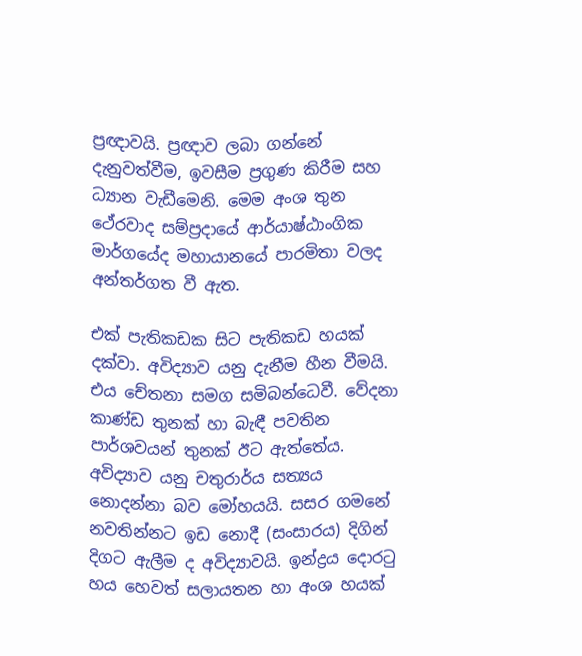ප්‍රඥාවයි. ප්‍රඥාව ලබා ගන්නේ දැනුවත්වීම, ඉවසීම ප්‍රගුණ කිරීම සහ ධ්‍යාන වැඩීමෙනි. මෙම අංශ තුන ථේරවාද සම්ප්‍රදායේ ආර්යාෂ්ඨාංගික මාර්ගයේද මහායානයේ පාරමිතා වලද අන්තර්ගත වී ඇත.

එක් පැතිකඩක සිට පැතිකඩ හයක් දක්වා. අවිද්‍යාව යනු දැනීම හීන වීමයි. එය චේතනා සමග සමිබන්ධෙවී. වේදනා කාණ්ඩ තුනක් හා බැඳී පවතින පාර්ශවයන් තුනක් ඊට ඇත්තේය. අවිද්‍යාව යනු චතුරාර්ය සත්‍යය නොදන්නා බව මෝහයයි. සසර ගමනේ නවතින්නට ඉඩ නොදී (සංසාරය) දිගින් දිගට ඇලීම ද අවිද්‍යාවයි. ඉන්ද්‍රය දොරටු හය හෙවත් සලායතන හා අංශ හයක්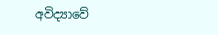අවිද්‍යාවේ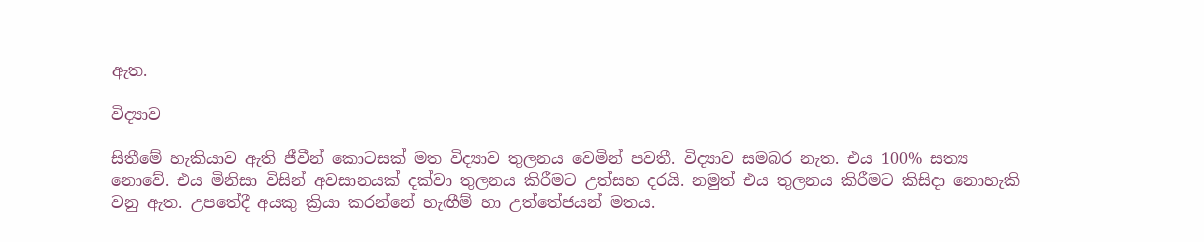ඇත.

විද්‍යාව

සිතීමේ හැකියාව ඇති ජීවීන් කොටසක් මත විද්‍යාව තුලනය වෙමින් පවතී. විද්‍යාව සමබර නැත. එය 100% සත්‍ය නොවේ. එය මිනිසා විසින් අවසානයක් දක්වා තුලනය කිරීමට උත්සහ දරයි. නමුත් එය තුලනය කිරීමට කිසිදා නොහැකි වනු ඇත. උපතේදී අයකු ක්‍රියා කරන්නේ හැඟීම් හා උත්තේජයන් මතය.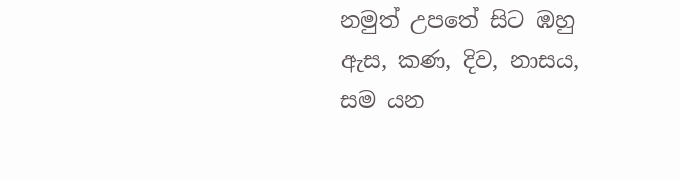නමුත් උපතේ සිට ඹහු ඇස, කණ, දිව, නාසය, සම යන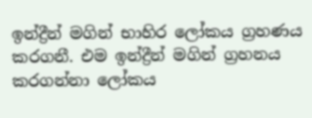ඉන්ද්‍රීන් මගින් භාහිර ලෝකය ග්‍රහණය කරගනී. එම ඉන්ද්‍රීන් මගින් ග්‍රහනය කරගන්නා ලෝකය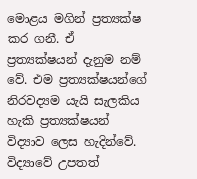මොළය මගින් ප්‍රත්‍යක්ෂ කර ගනී. ඒ ප්‍රත්‍යක්ෂයන් දැනුම නම් වේ. එම ප්‍රත්‍යක්ෂයන්ගේ නිරවද්‍යම යැයි සැලකිය හැකි ප්‍රත්‍යක්ෂයන් විද්‍යාව ලෙස හැදින්වේ. විද්‍යාවේ උපතත්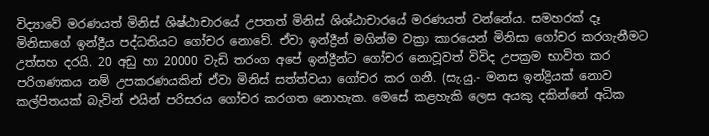විද්‍යාවේ මරණයත් මිනිස් ශිෂ්ඨාචාරයේ උපතත් මිනිස් ශිශ්ඨාචාරයේ මරණයත් වන්නේය. සමහරක් දෑ මිනිසාගේ ඉන්ද්‍රීය පද්ධතියට ගෝචර නොවේ. ඒවා ඉන්ද්‍රීන් මගින්ම වක්‍රා කාරයෙන් මිනිසා ගෝචර කරගැනීමට උත්සහ දරයි. 20 අඩු හා 20000 වැඩි තරංග අපේ ඉන්ද්‍රීන්ට ගෝචර නොවූවත් විවිද උපක්‍රම භාවිත කර පරිගණකය නම් උපකරණයකින් ඒවා මිනිස් සත්ත්වයා ගෝචර කර ගනී. (සැ.යු.- මනස ඉන්ද්‍රියක් නොව කල්පිතයක් බැවින් එයින් පරිසරය ගෝචර කරගත නොහැක. මෙසේ කළහැකි ලෙස අයකු දකින්නේ අධික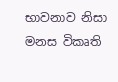භාවනාව නිසා මනස විකෘති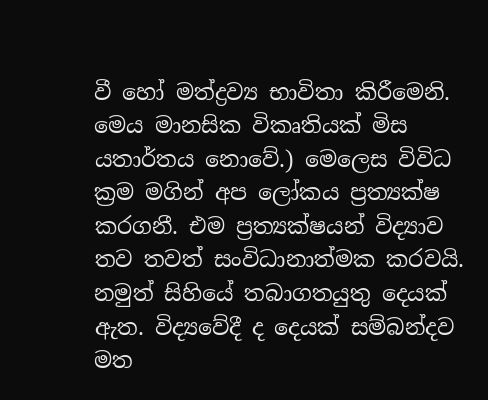වී හෝ මත්ද්‍රව්‍ය භාවිතා කිරීමෙනි. මෙය මානසික විකෘතියක් මිස යතාර්තය නොවේ.) මෙලෙස විවිධ ක්‍රම මගින් අප ලෝකය ප්‍රත්‍යක්ෂ කරගනී. එම ප්‍රත්‍යක්ෂයන් විද්‍යාව තව තවත් සංවිධානාත්මක කරවයි. නමුත් සිහියේ තබාගතයුතු දෙයක් ඇත. විද්‍යවේදී ද දෙයක් සම්බන්දව මත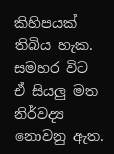කිහිපයක් තිබිය හැක. සමහර විට ඒ සියලු මත නිර්වද්‍ය නොවනු ඇත.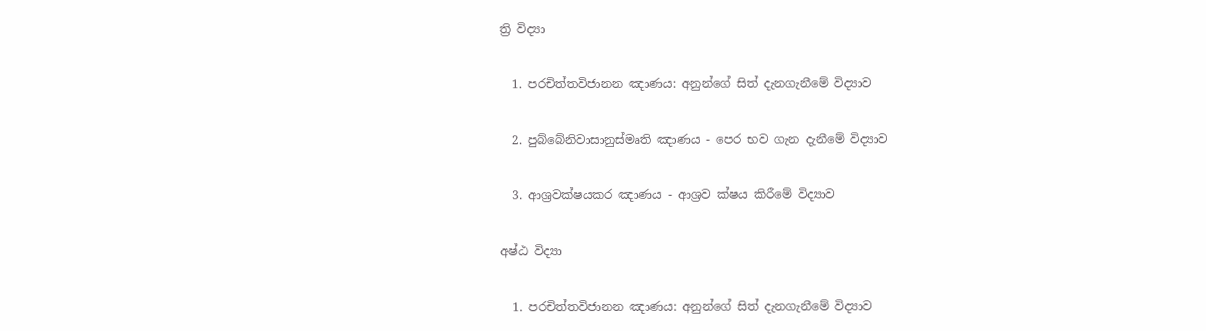ත්‍රි විද්‍යා

  1. පරචිත්තවිජානන ඤාණය: අනුන්ගේ සිත් දැනගැනීමේ විද්‍යාව

  2. පුබ්බේනිවාසානුස්මෘති ඤාණය - පෙර භව ගැන දැනීමේ විද්‍යාව

  3. ආශ්‍රවක්ෂයකර ඤාණය - ආශ්‍රව ක්ෂය කිරීමේ විද්‍යාව

අෂ්ඨ විද්‍යා

  1. පරචිත්තවිජානන ඤාණය: අනුන්ගේ සිත් දැනගැනීමේ විද්‍යාව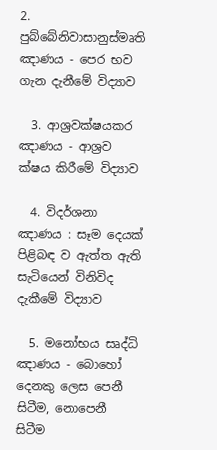2. පුබ්බේනිවාසානුස්මෘති ඤාණය - පෙර භව ගැන දැනීමේ විද්‍යාව

  3. ආශ්‍රවක්ෂයකර ඤාණය - ආශ්‍රව ක්ෂය කිරීමේ විද්‍යාව

  4. විදර්ශනා ඤාණය : සෑම දෙයක් පිළිබඳ ව ඇත්ත ඇති සැටියෙන් විනිවිද දැකීමේ විද්‍යාව

  5. මනෝභය සෘද්ධි ඤාණය - බොහෝ දෙනකු ලෙස පෙනී සිටීම, නොපෙනී සිටීම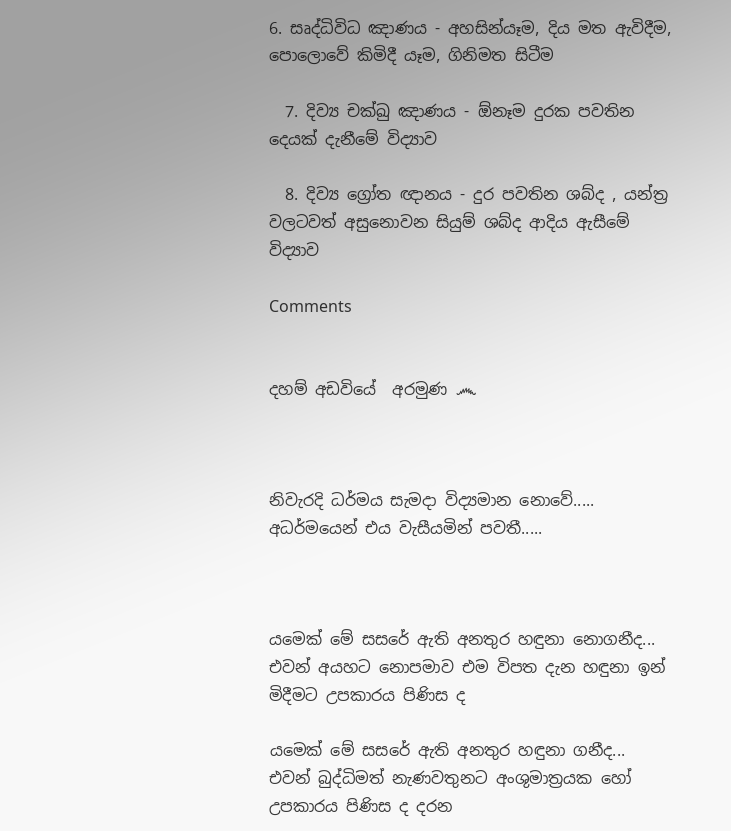6. සෘද්ධිවිධ ඤාණය - අහසින්යෑම, දිය මත ඇවිදීම, පොලොවේ කිමිදී යෑම, ගිනිමත සිටීම

  7. දිව්‍ය චක්ඛු ඤාණය - ඕනෑම දුරක පවතින දෙයක් දැනීමේ විද්‍යාව

  8. දිව්‍ය ග්‍රෝත ඥානය - දුර පවතින ශබ්ද , යන්ත්‍ර වලටවත් අසුනොවන සියුම් ශබ්ද ආදිය ඇසීමේ විද්‍යාව

Comments


දහම් අඩවියේ  අරමුණ ෴



නිවැරදි ධර්මය සැමදා විද්‍යමාන නොවේ..... අධර්මයෙන් එය වැසීයමින් පවතී.....



යමෙක් මේ සසරේ ඇති අනතුර හඳුනා නොගනීද... එවන් අයහට නොපමාව එම විපත දැන හඳුනා ඉන් මිදීමට උපකාරය පිණිස ද

යමෙක් මේ සසරේ ඇති අනතුර හඳුනා ගනීද... එවන් බුද්ධිමත් නැණවතුනට අංශුමාත්‍රයක හෝ උපකාරය පිණිස ද දරන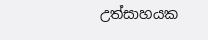උත්සාහයක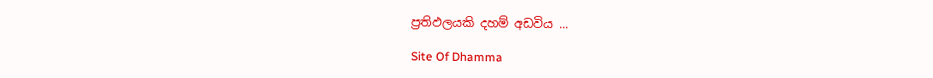ප්‍රතිඵලයකි දහම් අඩවිය ...

Site Of Dhamma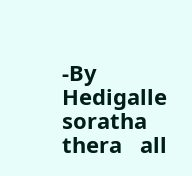-By  Hedigalle  soratha  thera   all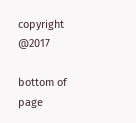copyright @2017

bottom of page